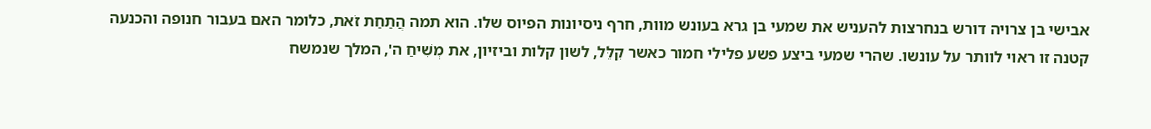אבישי בן צרויה דורש בנחרצות להעניש את שמעי בן גרא בעונש מוות, חרף ניסיונות הפיוס שלו. הוא תמה הֲתַחַת זֹאת, כלומר האם בעבור חנופה והכנעה קטנה זו ראוי לוותר על עונשו. שהרי שמעי ביצע פשע פלילי חמור כאשר קִלֵּל, לשון קלות וביזיון, את מְשִׁיחַ ה', המלך שנמשח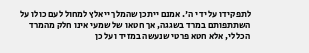לתפקידו על ידי ה'. אמנם ייתכן שהמלך ייאלץ למחול לעם כולו על השתתפותם במרד בשגגה, אך חטאו של שמעי אינו חלק מהמרד הכללי, אלא חטא פרטי שנעשה במזיד ועל כן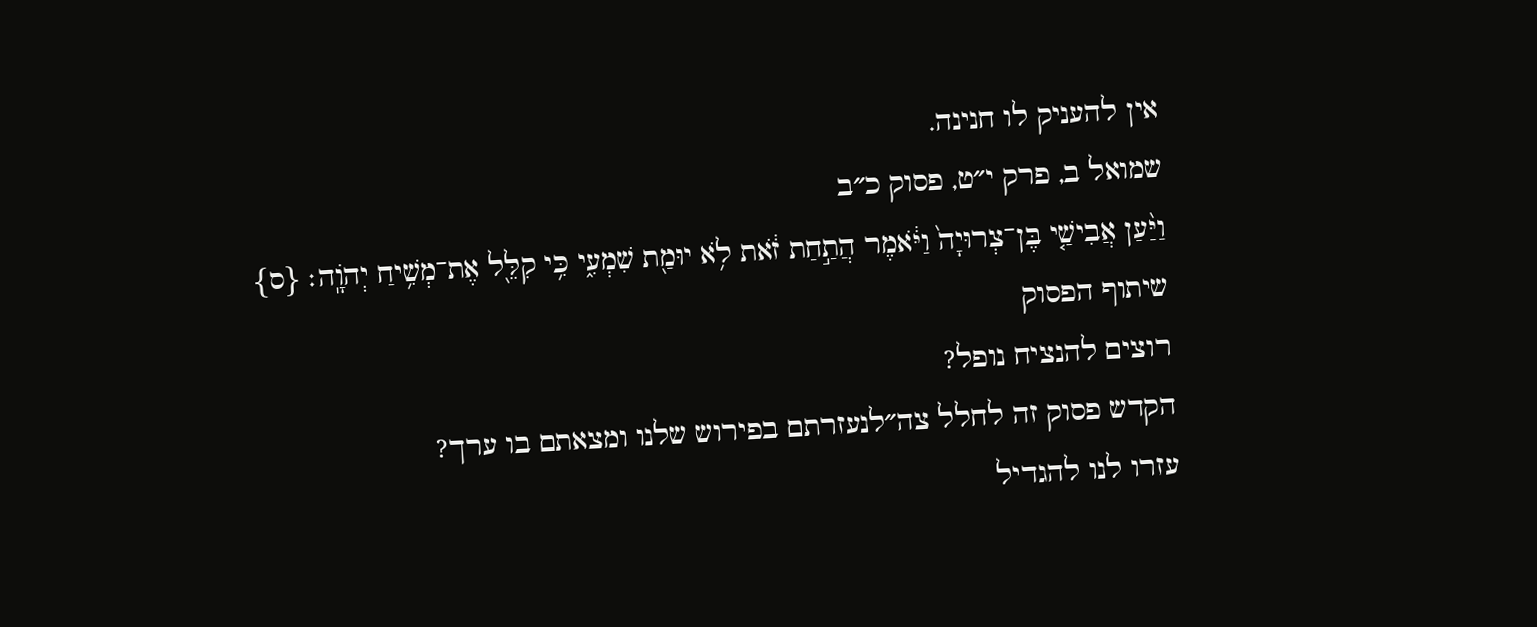אין להעניק לו חנינה.
שמואל ב, פרק י״ט, פסוק כ״ב
וַיַּ֨עַן אֲבִישַׁ֤י בֶּן־צְרוּיָה֙ וַיֹּ֔אמֶר הֲתַ֣חַת זֹ֔את לֹ֥א יוּמַ֖ת שִׁמְעִ֑י כִּ֥י קִלֵּ֖ל אֶת־מְשִׁ֥יחַ יְהֹוָֽה׃ {ס}
שיתוף הפסוק
רוצים להנציח נופל?
הקדש פסוק זה לחלל צה״לנעזרתם בפירוש שלנו ומצאתם בו ערך?
עזרו לנו להגדיל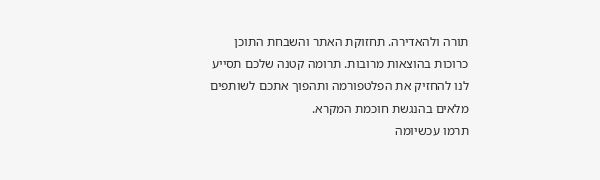תורה ולהאדירה. תחזוקת האתר והשבחת התוכן כרוכות בהוצאות מרובות. תרומה קטנה שלכם תסייע לנו להחזיק את הפלטפורמה ותהפוך אתכם לשותפים מלאים בהנגשת חוכמת המקרא.
תרמו עכשיומה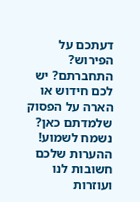דעתכם על הפירוש?
התחברתם? יש לכם חידוש או הארה על הפסוק שלמדתם כאן? נשמח לשמוע!
ההערות שלכם חשובות לנו ועוזרות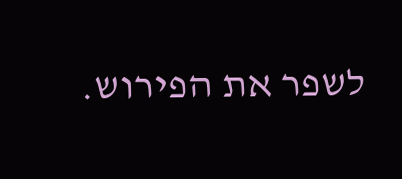לשפר את הפירוש.